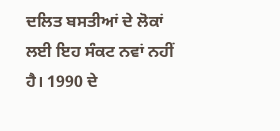ਦਲਿਤ ਬਸਤੀਆਂ ਦੇ ਲੋਕਾਂ ਲਈ ਇਹ ਸੰਕਟ ਨਵਾਂ ਨਹੀਂ ਹੈ। 1990 ਦੇ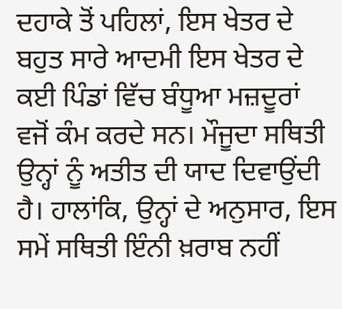ਦਹਾਕੇ ਤੋਂ ਪਹਿਲਾਂ, ਇਸ ਖੇਤਰ ਦੇ ਬਹੁਤ ਸਾਰੇ ਆਦਮੀ ਇਸ ਖੇਤਰ ਦੇ ਕਈ ਪਿੰਡਾਂ ਵਿੱਚ ਬੰਧੂਆ ਮਜ਼ਦੂਰਾਂ ਵਜੋਂ ਕੰਮ ਕਰਦੇ ਸਨ। ਮੌਜੂਦਾ ਸਥਿਤੀ ਉਨ੍ਹਾਂ ਨੂੰ ਅਤੀਤ ਦੀ ਯਾਦ ਦਿਵਾਉਂਦੀ ਹੈ। ਹਾਲਾਂਕਿ, ਉਨ੍ਹਾਂ ਦੇ ਅਨੁਸਾਰ, ਇਸ ਸਮੇਂ ਸਥਿਤੀ ਇੰਨੀ ਖ਼ਰਾਬ ਨਹੀਂ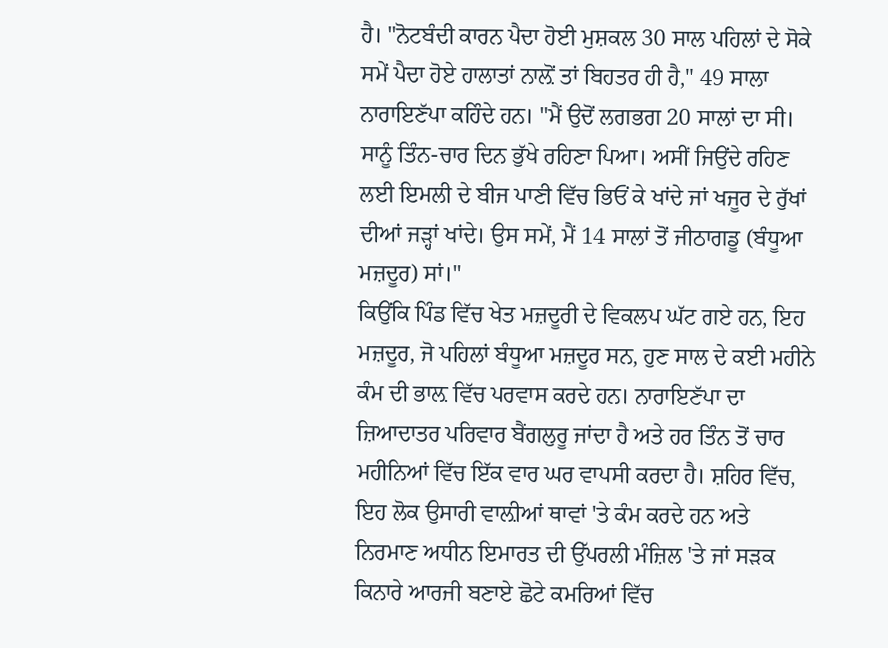ਹੈ। "ਨੋਟਬੰਦੀ ਕਾਰਨ ਪੈਦਾ ਹੋਈ ਮੁਸ਼ਕਲ 30 ਸਾਲ ਪਹਿਲਾਂ ਦੇ ਸੋਕੇ ਸਮੇਂ ਪੈਦਾ ਹੋਏ ਹਾਲਾਤਾਂ ਨਾਲ਼ੋਂ ਤਾਂ ਬਿਹਤਰ ਹੀ ਹੈ," 49 ਸਾਲਾ ਨਾਰਾਇਣੱਪਾ ਕਹਿੰਦੇ ਹਨ। "ਮੈਂ ਉਦੋਂ ਲਗਭਗ 20 ਸਾਲਾਂ ਦਾ ਸੀ। ਸਾਨੂੰ ਤਿੰਨ-ਚਾਰ ਦਿਨ ਭੁੱਖੇ ਰਹਿਣਾ ਪਿਆ। ਅਸੀਂ ਜਿਉਂਦੇ ਰਹਿਣ ਲਈ ਇਮਲੀ ਦੇ ਬੀਜ ਪਾਣੀ ਵਿੱਚ ਭਿਓਂ ਕੇ ਖਾਂਦੇ ਜਾਂ ਖਜੂਰ ਦੇ ਰੁੱਖਾਂ ਦੀਆਂ ਜੜ੍ਹਾਂ ਖਾਂਦੇ। ਉਸ ਸਮੇਂ, ਮੈਂ 14 ਸਾਲਾਂ ਤੋਂ ਜੀਠਾਗਡੂ (ਬੰਧੂਆ ਮਜ਼ਦੂਰ) ਸਾਂ।"
ਕਿਉਂਕਿ ਪਿੰਡ ਵਿੱਚ ਖੇਤ ਮਜ਼ਦੂਰੀ ਦੇ ਵਿਕਲਪ ਘੱਟ ਗਏ ਹਨ, ਇਹ ਮਜ਼ਦੂਰ, ਜੋ ਪਹਿਲਾਂ ਬੰਧੂਆ ਮਜ਼ਦੂਰ ਸਨ, ਹੁਣ ਸਾਲ ਦੇ ਕਈ ਮਹੀਨੇ ਕੰਮ ਦੀ ਭਾਲ਼ ਵਿੱਚ ਪਰਵਾਸ ਕਰਦੇ ਹਨ। ਨਾਰਾਇਣੱਪਾ ਦਾ ਜ਼ਿਆਦਾਤਰ ਪਰਿਵਾਰ ਬੈਂਗਲੁਰੂ ਜਾਂਦਾ ਹੈ ਅਤੇ ਹਰ ਤਿੰਨ ਤੋਂ ਚਾਰ ਮਹੀਨਿਆਂ ਵਿੱਚ ਇੱਕ ਵਾਰ ਘਰ ਵਾਪਸੀ ਕਰਦਾ ਹੈ। ਸ਼ਹਿਰ ਵਿੱਚ, ਇਹ ਲੋਕ ਉਸਾਰੀ ਵਾਲ਼ੀਆਂ ਥਾਵਾਂ 'ਤੇ ਕੰਮ ਕਰਦੇ ਹਨ ਅਤੇ ਨਿਰਮਾਣ ਅਧੀਨ ਇਮਾਰਤ ਦੀ ਉੱਪਰਲੀ ਮੰਜ਼ਿਲ 'ਤੇ ਜਾਂ ਸੜਕ ਕਿਨਾਰੇ ਆਰਜੀ ਬਣਾਏ ਛੋਟੇ ਕਮਰਿਆਂ ਵਿੱਚ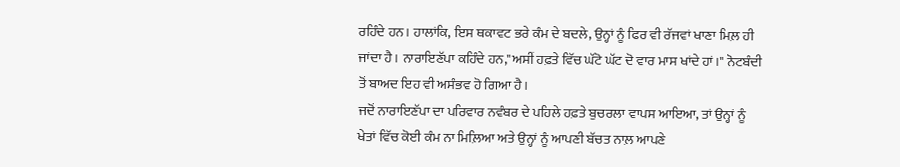ਰਹਿੰਦੇ ਹਨ। ਹਾਲਾਂਕਿ, ਇਸ ਥਕਾਵਟ ਭਰੇ ਕੰਮ ਦੇ ਬਦਲੇ, ਉਨ੍ਹਾਂ ਨੂੰ ਫਿਰ ਵੀ ਰੱਜਵਾਂ ਖਾਣਾ ਮਿਲ਼ ਹੀ ਜਾਂਦਾ ਹੈ। ਨਾਰਾਇਣੱਪਾ ਕਹਿੰਦੇ ਹਨ,"ਅਸੀਂ ਹਫ਼ਤੇ ਵਿੱਚ ਘੱਟੋ ਘੱਟ ਦੋ ਵਾਰ ਮਾਸ ਖਾਂਦੇ ਹਾਂ।" ਨੋਟਬੰਦੀ ਤੋਂ ਬਾਅਦ ਇਹ ਵੀ ਅਸੰਭਵ ਹੋ ਗਿਆ ਹੈ।
ਜਦੋਂ ਨਾਰਾਇਣੱਪਾ ਦਾ ਪਰਿਵਾਰ ਨਵੰਬਰ ਦੇ ਪਹਿਲੇ ਹਫ਼ਤੇ ਬੁਚਰਲਾ ਵਾਪਸ ਆਇਆ, ਤਾਂ ਉਨ੍ਹਾਂ ਨੂੰ ਖੇਤਾਂ ਵਿੱਚ ਕੋਈ ਕੰਮ ਨਾ ਮਿਲ਼ਿਆ ਅਤੇ ਉਨ੍ਹਾਂ ਨੂੰ ਆਪਣੀ ਬੱਚਤ ਨਾਲ਼ ਆਪਣੇ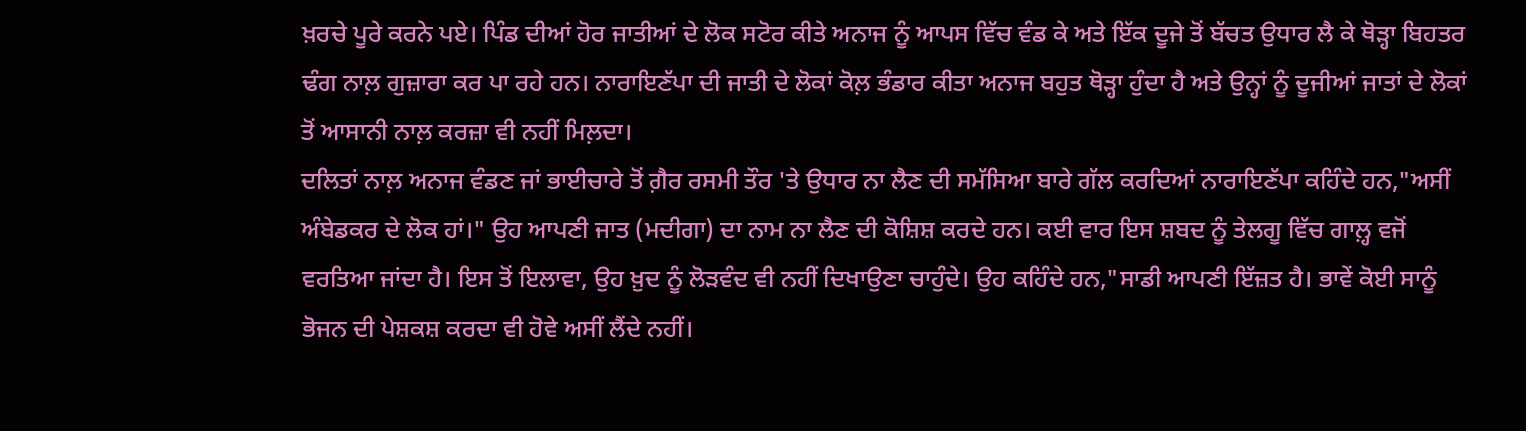ਖ਼ਰਚੇ ਪੂਰੇ ਕਰਨੇ ਪਏ। ਪਿੰਡ ਦੀਆਂ ਹੋਰ ਜਾਤੀਆਂ ਦੇ ਲੋਕ ਸਟੋਰ ਕੀਤੇ ਅਨਾਜ ਨੂੰ ਆਪਸ ਵਿੱਚ ਵੰਡ ਕੇ ਅਤੇ ਇੱਕ ਦੂਜੇ ਤੋਂ ਬੱਚਤ ਉਧਾਰ ਲੈ ਕੇ ਥੋੜ੍ਹਾ ਬਿਹਤਰ ਢੰਗ ਨਾਲ਼ ਗੁਜ਼ਾਰਾ ਕਰ ਪਾ ਰਹੇ ਹਨ। ਨਾਰਾਇਣੱਪਾ ਦੀ ਜਾਤੀ ਦੇ ਲੋਕਾਂ ਕੋਲ਼ ਭੰਡਾਰ ਕੀਤਾ ਅਨਾਜ ਬਹੁਤ ਥੋੜ੍ਹਾ ਹੁੰਦਾ ਹੈ ਅਤੇ ਉਨ੍ਹਾਂ ਨੂੰ ਦੂਜੀਆਂ ਜਾਤਾਂ ਦੇ ਲੋਕਾਂ ਤੋਂ ਆਸਾਨੀ ਨਾਲ਼ ਕਰਜ਼ਾ ਵੀ ਨਹੀਂ ਮਿਲ਼ਦਾ।
ਦਲਿਤਾਂ ਨਾਲ਼ ਅਨਾਜ ਵੰਡਣ ਜਾਂ ਭਾਈਚਾਰੇ ਤੋਂ ਗ਼ੈਰ ਰਸਮੀ ਤੌਰ 'ਤੇ ਉਧਾਰ ਨਾ ਲੈਣ ਦੀ ਸਮੱਸਿਆ ਬਾਰੇ ਗੱਲ ਕਰਦਿਆਂ ਨਾਰਾਇਣੱਪਾ ਕਹਿੰਦੇ ਹਨ,"ਅਸੀਂ ਅੰਬੇਡਕਰ ਦੇ ਲੋਕ ਹਾਂ।" ਉਹ ਆਪਣੀ ਜਾਤ (ਮਦੀਗਾ) ਦਾ ਨਾਮ ਨਾ ਲੈਣ ਦੀ ਕੋਸ਼ਿਸ਼ ਕਰਦੇ ਹਨ। ਕਈ ਵਾਰ ਇਸ ਸ਼ਬਦ ਨੂੰ ਤੇਲਗੂ ਵਿੱਚ ਗਾਲ਼੍ਹ ਵਜੋਂ ਵਰਤਿਆ ਜਾਂਦਾ ਹੈ। ਇਸ ਤੋਂ ਇਲਾਵਾ, ਉਹ ਖ਼ੁਦ ਨੂੰ ਲੋੜਵੰਦ ਵੀ ਨਹੀਂ ਦਿਖਾਉਣਾ ਚਾਹੁੰਦੇ। ਉਹ ਕਹਿੰਦੇ ਹਨ,"ਸਾਡੀ ਆਪਣੀ ਇੱਜ਼ਤ ਹੈ। ਭਾਵੇਂ ਕੋਈ ਸਾਨੂੰ ਭੋਜਨ ਦੀ ਪੇਸ਼ਕਸ਼ ਕਰਦਾ ਵੀ ਹੋਵੇ ਅਸੀਂ ਲੈਂਦੇ ਨਹੀਂ।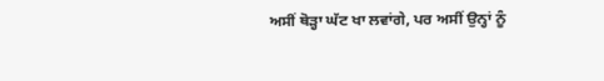ਅਸੀਂ ਥੋੜ੍ਹਾ ਘੱਟ ਖਾ ਲਵਾਂਗੇ, ਪਰ ਅਸੀਂ ਉਨ੍ਹਾਂ ਨੂੰ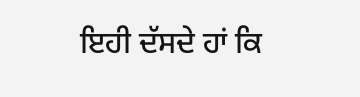ਇਹੀ ਦੱਸਦੇ ਹਾਂ ਕਿ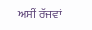ਅਸੀਂ ਰੱਜਵਾਂ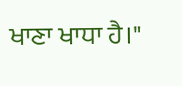ਖਾਣਾ ਖਾਧਾ ਹੈ।"